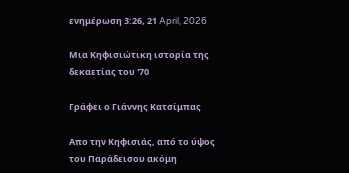ενημέρωση 3:26, 21 April, 2026

Μια Κηφισιώτικη ιστορία της δεκαετίας του '70

Γράφει ο Γιάννης Κατσίμπας

Απο την Κηφισιάς, από το ύψος του Παράδεισου ακόμη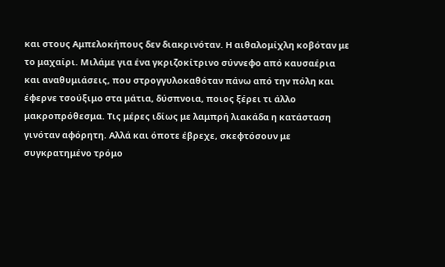και στους Αμπελοκήπους δεν διακρινόταν. Η αιθαλομίχλη κοβόταν με το μαχαίρι. Μιλάμε για ένα γκριζοκίτρινο σύννεφο από καυσαέρια και αναθυμιάσεις, που στρογγυλοκαθόταν πάνω από την πόλη και έφερνε τσούξιμο στα μάτια, δύσπνοια, ποιος ξέρει τι άλλο μακροπρόθεσμα. Τις μέρες ιδίως με λαμπρή λιακάδα η κατάσταση γινόταν αφόρητη. Αλλά και όποτε έβρεχε, σκεφτόσουν με συγκρατημένο τρόμο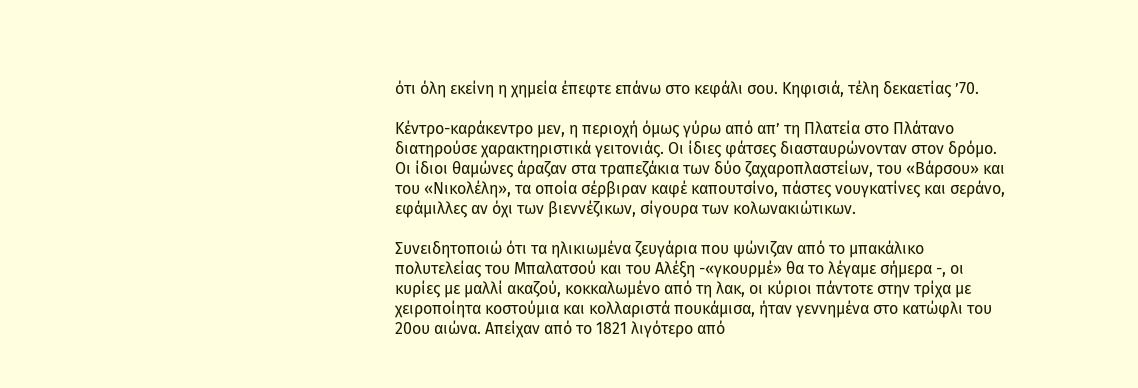ότι όλη εκείνη η χημεία έπεφτε επάνω στο κεφάλι σου. Κηφισιά, τέλη δεκαετίας ’70.

Κέντρο-καράκεντρο μεν, η περιοχή όμως γύρω από απ’ τη Πλατεία στο Πλάτανο διατηρούσε χαρακτηριστικά γειτονιάς. Οι ίδιες φάτσες διασταυρώνονταν στον δρόμο. Οι ίδιοι θαμώνες άραζαν στα τραπεζάκια των δύο ζαχαροπλαστείων, του «Βάρσου» και του «Νικολέλη», τα οποία σέρβιραν καφέ καπουτσίνο, πάστες νουγκατίνες και σεράνο, εφάμιλλες αν όχι των βιεννέζικων, σίγουρα των κολωνακιώτικων.

Συνειδητοποιώ ότι τα ηλικιωμένα ζευγάρια που ψώνιζαν από το μπακάλικο πολυτελείας του Μπαλατσού και του Αλέξη -«γκουρμέ» θα το λέγαμε σήμερα -, οι κυρίες με μαλλί ακαζού, κοκκαλωμένο από τη λακ, οι κύριοι πάντοτε στην τρίχα με χειροποίητα κοστούμια και κολλαριστά πουκάμισα, ήταν γεννημένα στο κατώφλι του 20ου αιώνα. Απείχαν από το 1821 λιγότερο από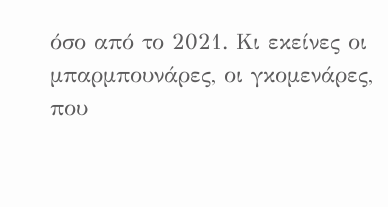όσο από το 2021. Κι εκείνες οι μπαρμπουνάρες, οι γκομενάρες, που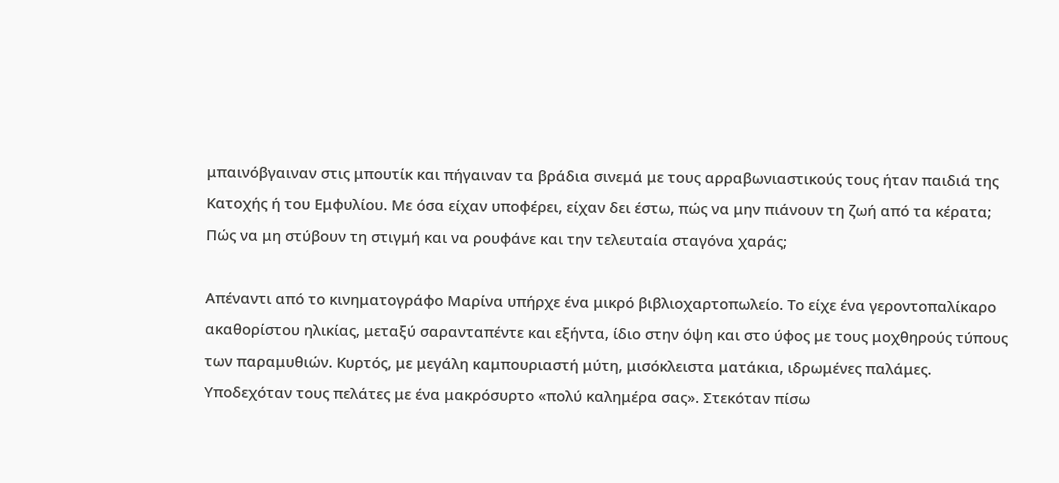μπαινόβγαιναν στις μπουτίκ και πήγαιναν τα βράδια σινεμά με τους αρραβωνιαστικούς τους ήταν παιδιά της Κατοχής ή του Εμφυλίου. Με όσα είχαν υποφέρει, είχαν δει έστω, πώς να μην πιάνουν τη ζωή από τα κέρατα; Πώς να μη στύβουν τη στιγμή και να ρουφάνε και την τελευταία σταγόνα χαράς;

Απέναντι από το κινηματογράφο Μαρίνα υπήρχε ένα μικρό βιβλιοχαρτοπωλείο. Το είχε ένα γεροντοπαλίκαρο ακαθορίστου ηλικίας, μεταξύ σαρανταπέντε και εξήντα, ίδιο στην όψη και στο ύφος με τους μοχθηρούς τύπους των παραμυθιών. Κυρτός, με μεγάλη καμπουριαστή μύτη, μισόκλειστα ματάκια, ιδρωμένες παλάμες. Υποδεχόταν τους πελάτες με ένα μακρόσυρτο «πολύ καλημέρα σας». Στεκόταν πίσω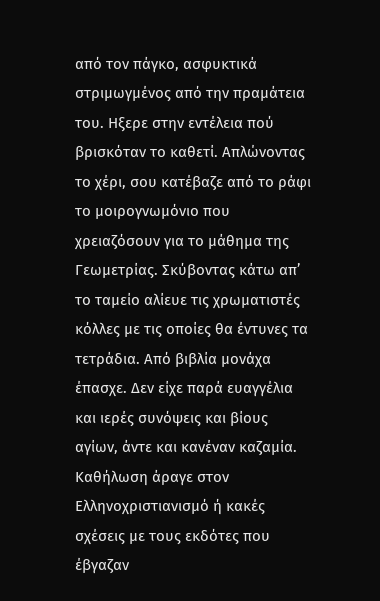από τον πάγκο, ασφυκτικά στριμωγμένος από την πραμάτεια του. Ηξερε στην εντέλεια πού βρισκόταν το καθετί. Απλώνοντας το χέρι, σου κατέβαζε από το ράφι το μοιρογνωμόνιο που χρειαζόσουν για το μάθημα της Γεωμετρίας. Σκύβοντας κάτω απ’ το ταμείο αλίευε τις χρωματιστές κόλλες με τις οποίες θα έντυνες τα τετράδια. Από βιβλία μονάχα έπασχε. Δεν είχε παρά ευαγγέλια και ιερές συνόψεις και βίους αγίων, άντε και κανέναν καζαμία. Καθήλωση άραγε στον Ελληνοχριστιανισμό ή κακές σχέσεις με τους εκδότες που έβγαζαν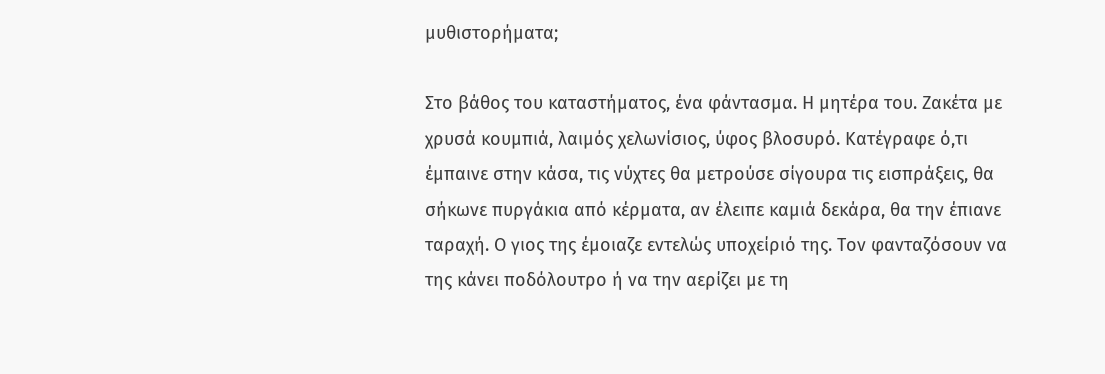μυθιστορήματα;

Στο βάθος του καταστήματος, ένα φάντασμα. Η μητέρα του. Ζακέτα με χρυσά κουμπιά, λαιμός χελωνίσιος, ύφος βλοσυρό. Κατέγραφε ό,τι έμπαινε στην κάσα, τις νύχτες θα μετρούσε σίγουρα τις εισπράξεις, θα σήκωνε πυργάκια από κέρματα, αν έλειπε καμιά δεκάρα, θα την έπιανε ταραχή. Ο γιος της έμοιαζε εντελώς υποχείριό της. Τον φανταζόσουν να της κάνει ποδόλουτρο ή να την αερίζει με τη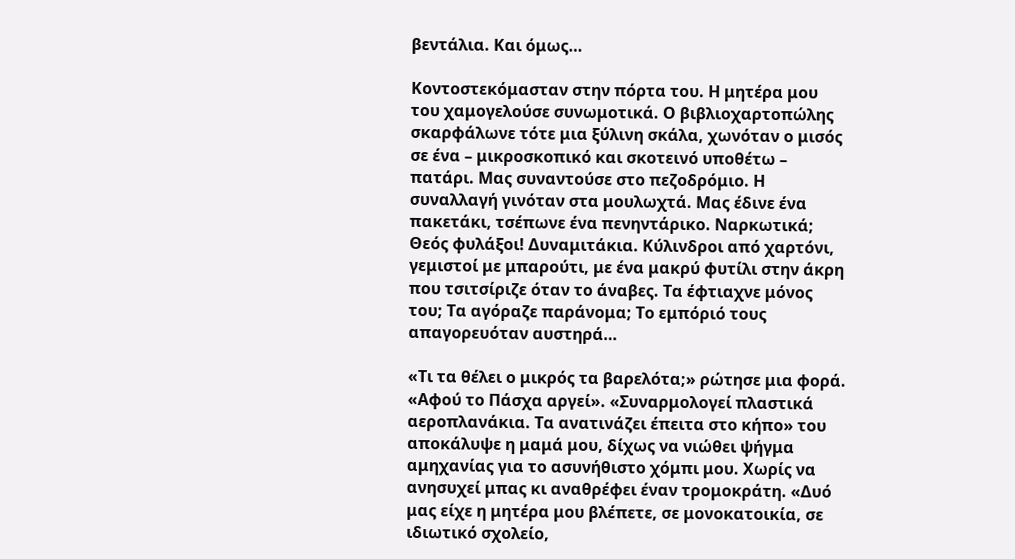βεντάλια. Και όμως…

Κοντοστεκόμασταν στην πόρτα του. Η μητέρα μου του χαμογελούσε συνωμοτικά. Ο βιβλιοχαρτοπώλης σκαρφάλωνε τότε μια ξύλινη σκάλα, χωνόταν ο μισός σε ένα – μικροσκοπικό και σκοτεινό υποθέτω – πατάρι. Μας συναντούσε στο πεζοδρόμιο. Η συναλλαγή γινόταν στα μουλωχτά. Μας έδινε ένα πακετάκι, τσέπωνε ένα πενηντάρικο. Ναρκωτικά; Θεός φυλάξοι! Δυναμιτάκια. Κύλινδροι από χαρτόνι, γεμιστοί με μπαρούτι, με ένα μακρύ φυτίλι στην άκρη που τσιτσίριζε όταν το άναβες. Τα έφτιαχνε μόνος του; Τα αγόραζε παράνομα; Το εμπόριό τους απαγορευόταν αυστηρά…

«Τι τα θέλει ο μικρός τα βαρελότα;» ρώτησε μια φορά. «Αφού το Πάσχα αργεί». «Συναρμολογεί πλαστικά αεροπλανάκια. Τα ανατινάζει έπειτα στο κήπο» του αποκάλυψε η μαμά μου, δίχως να νιώθει ψήγμα αμηχανίας για το ασυνήθιστο χόμπι μου. Χωρίς να ανησυχεί μπας κι αναθρέφει έναν τρομοκράτη. «Δυό μας είχε η μητέρα μου βλέπετε, σε μονοκατοικία, σε ιδιωτικό σχολείο,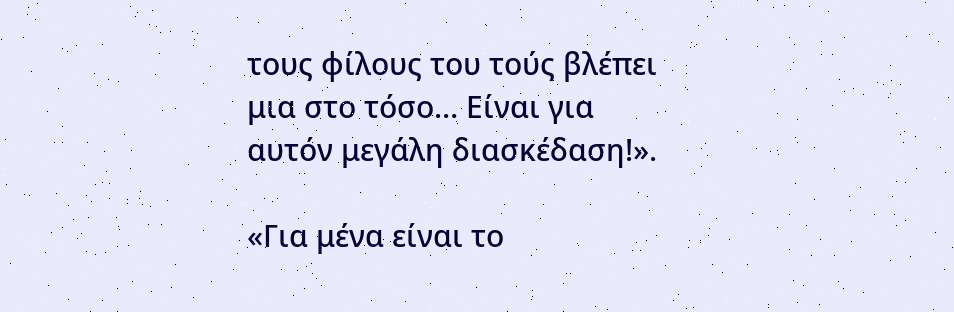τους φίλους του τούς βλέπει μια στο τόσο… Είναι για αυτόν μεγάλη διασκέδαση!».

«Για μένα είναι το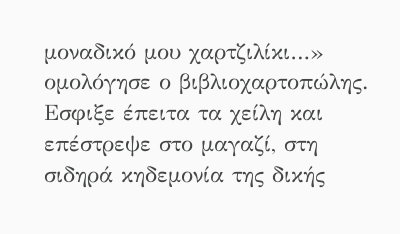μοναδικό μου χαρτζιλίκι…» ομολόγησε ο βιβλιοχαρτοπώλης. Εσφιξε έπειτα τα χείλη και επέστρεψε στο μαγαζί, στη σιδηρά κηδεμονία της δικής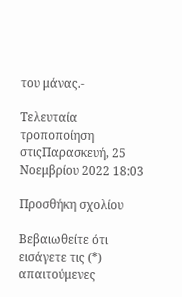του μάνας.-

Τελευταία τροποποίηση στιςΠαρασκευή, 25 Νοεμβρίου 2022 18:03

Προσθήκη σχολίου

Βεβαιωθείτε ότι εισάγετε τις (*) απαιτούμενες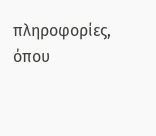πληροφορίες, όπου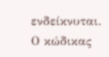ενδείκνυται. Ο κώδικας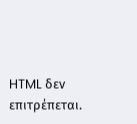HTML δεν επιτρέπεται.